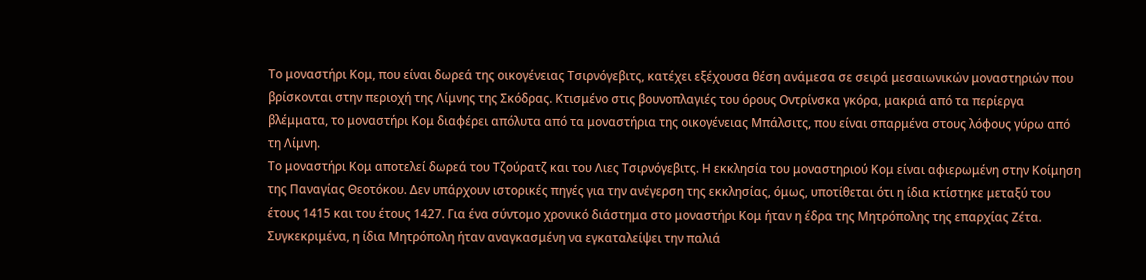Το μοναστήρι Κομ, που είναι δωρεά της οικογένειας Τσιρνόγεβιτς, κατέχει εξέχουσα θέση ανάμεσα σε σειρά μεσαιωνικών μοναστηριών που βρίσκονται στην περιοχή της Λίμνης της Σκόδρας. Κτισμένο στις βουνοπλαγιές του όρους Οντρίνσκα γκόρα, μακριά από τα περίεργα βλέμματα, το μοναστήρι Κομ διαφέρει απόλυτα από τα μοναστήρια της οικογένειας Μπάλσιτς, που είναι σπαρμένα στους λόφους γύρω από τη Λίμνη.
Το μοναστήρι Κομ αποτελεί δωρεά του Τζούρατζ και του Λιες Τσιρνόγεβιτς. Η εκκλησία του μοναστηριού Κομ είναι αφιερωμένη στην Κοίμηση της Παναγίας Θεοτόκου. Δεν υπάρχουν ιστορικές πηγές για την ανέγερση της εκκλησίας, όμως, υποτίθεται ότι η ίδια κτίστηκε μεταξύ του έτους 1415 και του έτους 1427. Για ένα σύντομο χρονικό διάστημα στο μοναστήρι Κομ ήταν η έδρα της Μητρόπολης της επαρχίας Ζέτα. Συγκεκριμένα, η ίδια Μητρόπολη ήταν αναγκασμένη να εγκαταλείψει την παλιά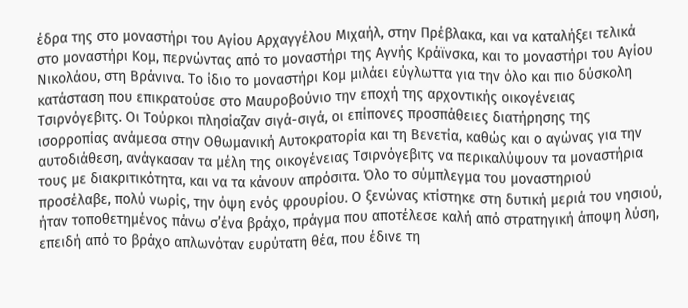έδρα της στο μοναστήρι του Αγίου Αρχαγγέλου Μιχαήλ, στην Πρέβλακα, και να καταλήξει τελικά στο μοναστήρι Κομ, περνώντας από το μοναστήρι της Αγνής Κράϊνσκα, και το μοναστήρι του Αγίου Νικολάου, στη Βράνινα. Το ίδιο το μοναστήρι Κομ μιλάει εύγλωττα για την όλο και πιο δύσκολη κατάσταση που επικρατούσε στο Μαυροβούνιο την εποχή της αρχοντικής οικογένειας Τσιρνόγεβιτς. Οι Τούρκοι πλησίαζαν σιγά-σιγά, οι επίπονες προσπάθειες διατήρησης της ισορροπίας ανάμεσα στην Οθωμανική Αυτοκρατορία και τη Βενετία, καθώς και ο αγώνας για την αυτοδιάθεση, ανάγκασαν τα μέλη της οικογένειας Τσιρνόγεβιτς να περικαλύψουν τα μοναστήρια τους με διακριτικότητα, και να τα κάνουν απρόσιτα. Όλο το σύμπλεγμα του μοναστηριού προσέλαβε, πολύ νωρίς, την όψη ενός φρουρίου. Ο ξενώνας κτίστηκε στη δυτική μεριά του νησιού, ήταν τοποθετημένος πάνω σ’ένα βράχο, πράγμα που αποτέλεσε καλή από στρατηγική άποψη λύση, επειδή από το βράχο απλωνόταν ευρύτατη θέα, που έδινε τη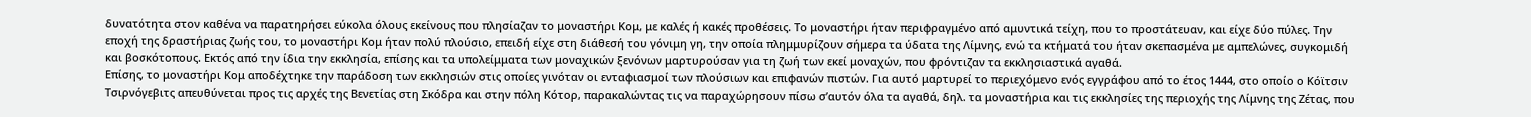δυνατότητα στον καθένα να παρατηρήσει εύκολα όλους εκείνους που πλησίαζαν το μοναστήρι Κομ, με καλές ή κακές προθέσεις. Το μοναστήρι ήταν περιφραγμένο από αμυντικά τείχη, που το προστάτευαν, και είχε δύο πύλες. Την εποχή της δραστήριας ζωής του, το μοναστήρι Κομ ήταν πολύ πλούσιο, επειδή είχε στη διάθεσή του γόνιμη γη, την οποία πλημμυρίζουν σήμερα τα ύδατα της Λίμνης, ενώ τα κτήματά του ήταν σκεπασμένα με αμπελώνες, συγκομιδή και βοσκότοπους. Εκτός από την ίδια την εκκλησία, επίσης και τα υπολείμματα των μοναχικών ξενόνων μαρτυρούσαν για τη ζωή των εκεί μοναχών, που φρόντιζαν τα εκκλησιαστικά αγαθά.
Επίσης, το μοναστήρι Κομ αποδέχτηκε την παράδοση των εκκλησιών στις οποίες γινόταν οι ενταφιασμοί των πλούσιων και επιφανών πιστών. Για αυτό μαρτυρεί το περιεχόμενο ενός εγγράφου από το έτος 1444, στο οποίο ο Κόϊτσιν Τσιρνόγεβιτς απευθύνεται προς τις αρχές της Βενετίας στη Σκόδρα και στην πόλη Κότορ, παρακαλώντας τις να παραχώρησουν πίσω σ’αυτόν όλα τα αγαθά, δηλ. τα μοναστήρια και τις εκκλησίες της περιοχής της Λίμνης της Ζέτας, που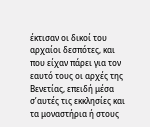έκτισαν οι δικοί του αρχαίοι δεσπότες, και που είχαν πάρει για τον εαυτό τους οι αρχές της Βενετίας, επειδή μέσα σ’αυτές τις εκκλησίες και τα μοναστήρια ή στους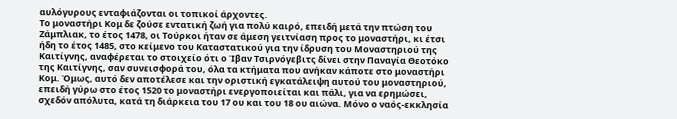αυλόγυρους ενταφιάζονται οι τοπικοί άρχοντες.
Το μοναστήρι Κομ δε ζούσε εντατική ζωή για πολύ καιρό, επειδή μετά την πτώση του Ζάμπλιακ, το έτος 1478, οι Τούρκοι ήταν σε άμεση γειτνίαση προς το μοναστήρι, κι έτσι ήδη το έτος 1485, στο κείμενο του Καταστατικού για την ίδρυση του Μοναστηριού της Καιτίγνης, αναφέρεται το στοιχείο ότι ο Ίβαν Τσιρνόγεβιτς δίνει στην Παναγία Θεοτόκο της Καιτίγνης, σαν συνεισφορά του, όλα τα κτήματα που ανήκαν κάποτε στο μοναστήρι Κομ. Όμως, αυτό δεν αποτέλεσε και την οριστική εγκατάλειψη αυτού του μοναστηριού, επειδή γύρω στο έτος 1520 το μοναστήρι ενεργοποιείται και πάλι, για να ερημώσει, σχεδόν απόλυτα, κατά τη διάρκεια του 17 ου και του 18 ου αιώνα. Μόνο ο ναός-εκκλησία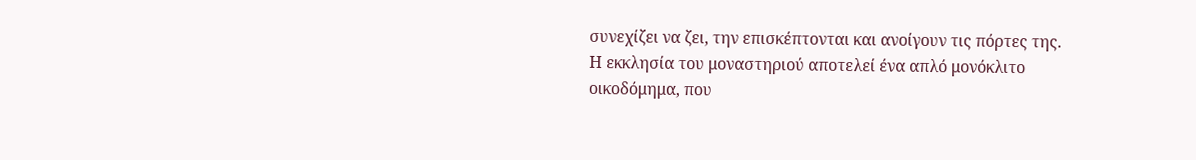συνεχίζει να ζει, την επισκέπτονται και ανοίγουν τις πόρτες της.
Η εκκλησία του μοναστηριού αποτελεί ένα απλό μονόκλιτο οικοδόμημα, που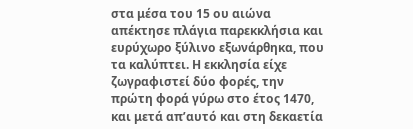στα μέσα του 15 ου αιώνα απέκτησε πλάγια παρεκκλήσια και ευρύχωρο ξύλινο εξωνάρθηκα, που τα καλύπτει. Η εκκλησία είχε ζωγραφιστεί δύο φορές, την πρώτη φορά γύρω στο έτος 1470, και μετά απ’αυτό και στη δεκαετία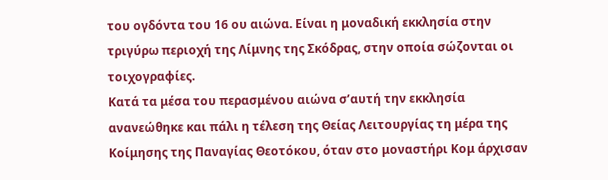του ογδόντα του 16 ου αιώνα. Είναι η μοναδική εκκλησία στην τριγύρω περιοχή της Λίμνης της Σκόδρας, στην οποία σώζονται οι τοιχογραφίες.
Κατά τα μέσα του περασμένου αιώνα σ’αυτή την εκκλησία ανανεώθηκε και πάλι η τέλεση της Θείας Λειτουργίας τη μέρα της Κοίμησης της Παναγίας Θεοτόκου, όταν στο μοναστήρι Κομ άρχισαν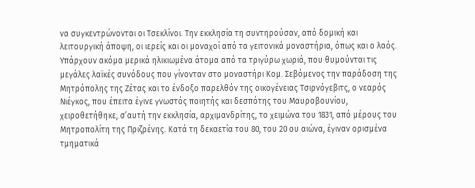να συγκεντρώνονται οι Τσεκλίνοι. Την εκκλησία τη συντηρούσαν, από δομική και λειτουργική άποψη, οι ιερείς και οι μοναχοί από τα γειτονικά μοναστήρια, όπως και ο λαός. Υπάρχουν ακόμα μερικά ηλικιωμένα άτομα από τα τριγύρω χωριά, που θυμούνται τις μεγάλες λαϊκές συνόδους που γίνονταν στο μοναστήρι Κομ. Σεβόμενος την παράδοση της Μητρόπολης της Ζέτας και το ένδοξο παρελθόν της οικογένειας Τσιρνόγεβιτς, ο νεαρός Νιέγκος, που έπειτα έγινε γνωστός ποιητής και δεσπότης του Μαυροβουνίου, χειροθετήθηκε, σ’αυτή την εκκλησία, αρχιμανδρίτης, το χειμώνα του 1831, από μέρους του Μητροπολίτη της Πριζρένης. Κατά τη δεκαετία του 80, του 20 ου αιώνα, έγιναν ορισμένα τμηματικά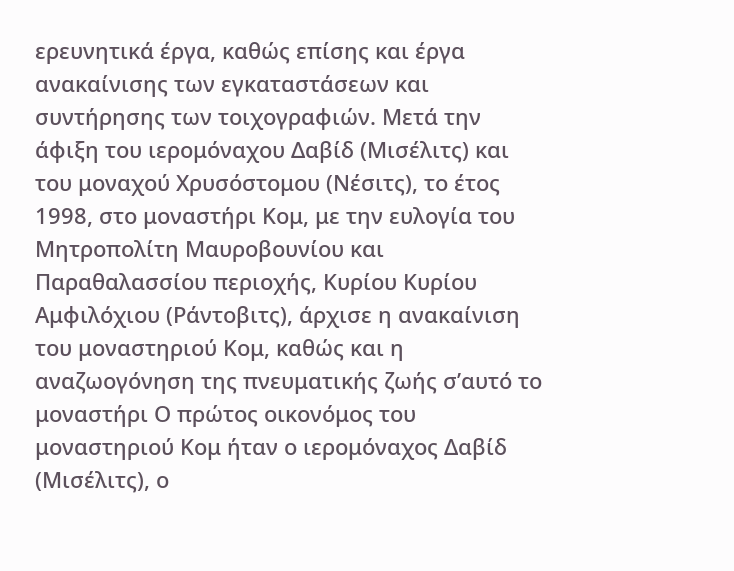ερευνητικά έργα, καθώς επίσης και έργα ανακαίνισης των εγκαταστάσεων και συντήρησης των τοιχογραφιών. Μετά την άφιξη του ιερομόναχου Δαβίδ (Μισέλιτς) και του μοναχού Χρυσόστομου (Νέσιτς), το έτος 1998, στο μοναστήρι Κομ, με την ευλογία του Μητροπολίτη Μαυροβουνίου και Παραθαλασσίου περιοχής, Κυρίου Κυρίου Αμφιλόχιου (Ράντοβιτς), άρχισε η ανακαίνιση του μοναστηριού Κομ, καθώς και η αναζωογόνηση της πνευματικής ζωής σ’αυτό το μοναστήρι Ο πρώτος οικονόμος του μοναστηριού Κομ ήταν ο ιερομόναχος Δαβίδ (Μισέλιτς), ο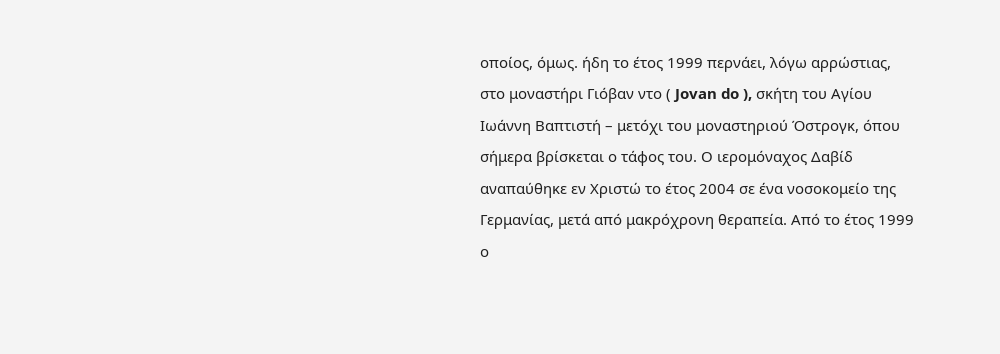οποίος, όμως. ήδη το έτος 1999 περνάει, λόγω αρρώστιας, στο μοναστήρι Γιόβαν ντο ( Jovan do ), σκήτη του Αγίου Ιωάννη Βαπτιστή – μετόχι του μοναστηριού Όστρογκ, όπου σήμερα βρίσκεται ο τάφος του. Ο ιερομόναχος Δαβίδ αναπαύθηκε εν Χριστώ το έτος 2004 σε ένα νοσοκομείο της Γερμανίας, μετά από μακρόχρονη θεραπεία. Από το έτος 1999 ο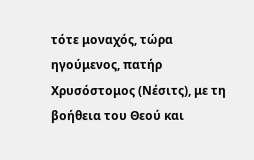τότε μοναχός, τώρα ηγούμενος, πατήρ Χρυσόστομος (Νέσιτς), με τη βοήθεια του Θεού και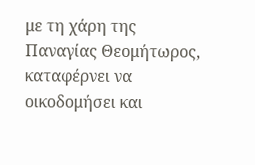με τη χάρη της Παναγίας Θεομήτωρος, καταφέρνει να οικοδομήσει και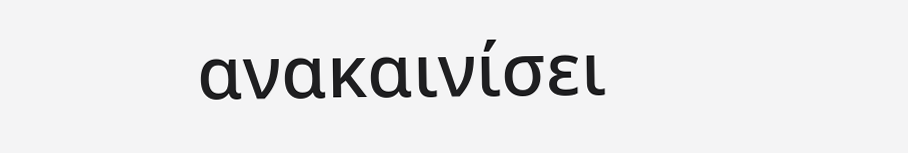ανακαινίσει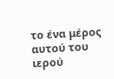το ένα μέρος αυτού του ιερού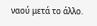ναού μετά το άλλο.